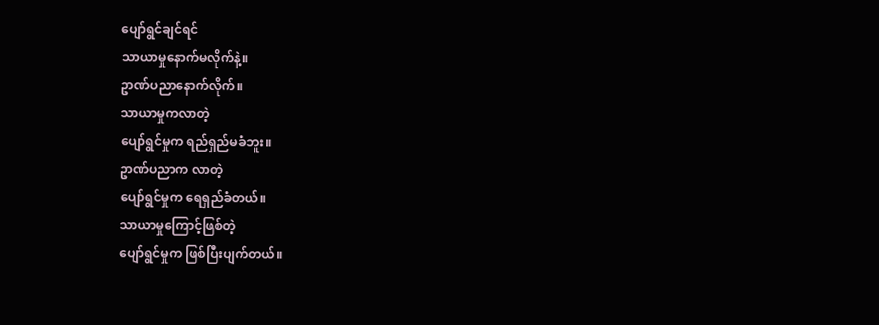ပျော်ရွင်ချင်ရင်
သာယာမှုနောက်မလိုက်နဲ့။
ဥာဏ်ပညာနောက်လိုက်။
သာယာမှုကလာတဲ့
ပျော်ရွင်မှုက ရည်ရှည်မခံဘူး။
ဥာဏ်ပညာက လာတဲ့
ပျော်ရွင်မှုက ရေရှည်ခံတယ်။
သာယာမှုကြောင့်ဖြစ်တဲ့
ပျော်ရွင်မှုက ဖြစ်ပြီးပျက်တယ်။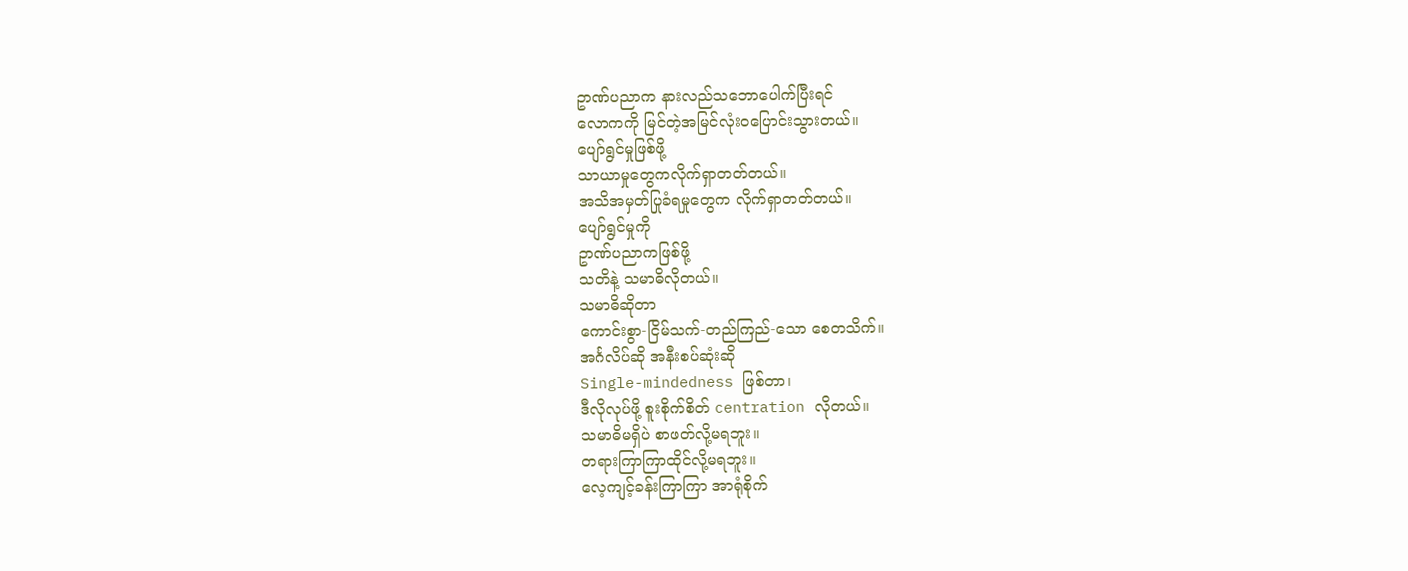ဥာဏ်ပညာက နားလည်သဘောပေါက်ပြီးရင်
လောကကို မြင်တဲ့အမြင်လုံးဝပြောင်းသွားတယ်။
ပျော်ရွင်မှုဖြစ်ဖို့
သာယာမှုတွေကလိုက်ရှာတတ်တယ်။
အသိအမှတ်ပြုခံရမှုတွေက လိုက်ရှာတတ်တယ်။
ပျော်ရွင်မှုကို
ဥာဏ်ပညာကဖြစ်ဖို့
သတိနဲ့ သမာဓိလိုတယ်။
သမာဓိဆိုတာ
ကောင်းစွာ-ငြိမ်သက်-တည်ကြည်-သော စေတသိက်။
အင်္ဂလိပ်ဆို အနီးစပ်ဆုံးဆို
Single-mindedness ဖြစ်တာ၊
ဒီလိုလုပ်ဖို့ စူးစိုက်စိတ် centration လိုတယ်။
သမာဓိမရှိပဲ စာဖတ်လို့မရဘူး။
တရားကြာကြာထိုင်လို့မရဘူး။
လေ့ကျင့်ခန်းကြာကြာ အာရုံစိုက်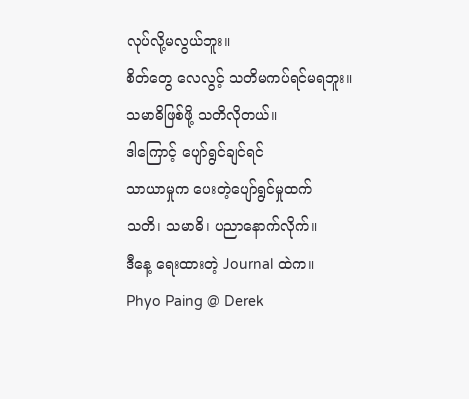လုပ်လို့မလွယ်ဘူး။
စိတ်တွေ လေလွင့် သတိမကပ်ရင်မရဘူး။
သမာဓိဖြစ်ဖို့ သတိလိုတယ်။
ဒါကြောင့် ပျော်ရွင်ချင်ရင်
သာယာမှုက ပေးတဲ့ပျော်ရွင်မှုထက်
သတိ၊ သမာဓိ၊ ပညာနောက်လိုက်။
ဒီနေ့ ရေးထားတဲ့ Journal ထဲက။
Phyo Paing @ Derek